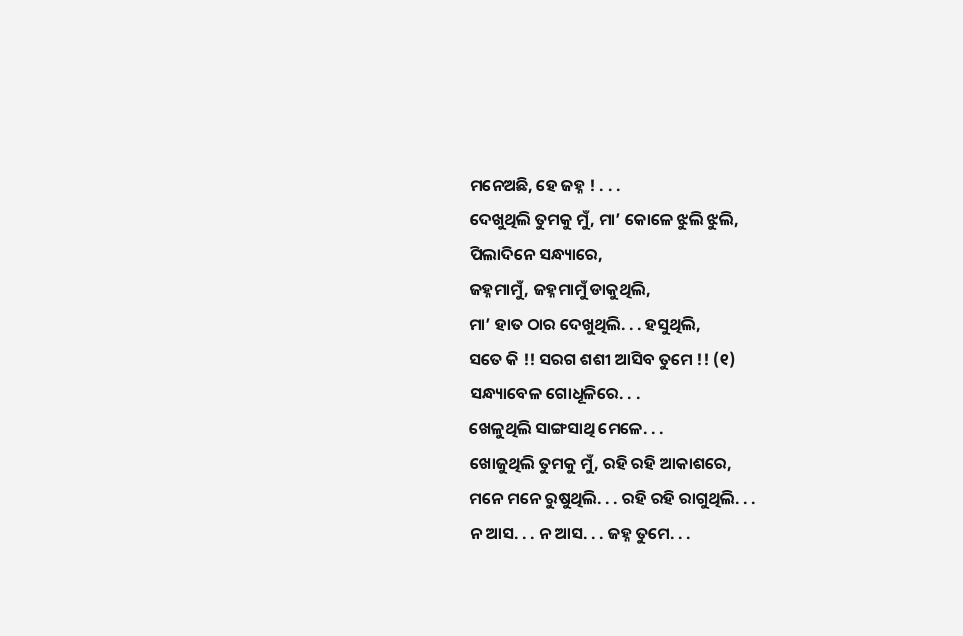ମନେଅଛି, ହେ ଜହ୍ନ ! . . .
ଦେଖୁଥିଲି ତୁମକୁ ମୁଁ, ମା’ କୋଳେ ଝୁଲି ଝୁଲି,
ପିଲାଦିନେ ସନ୍ଧ୍ୟାରେ,
ଜହ୍ନମାମୁଁ, ଜହ୍ନମାମୁଁ ଡାକୁଥିଲି,
ମା’ ହାତ ଠାର ଦେଖୁଥିଲି. . . ହସୁଥିଲି,
ସତେ କି !! ସରଗ ଶଶୀ ଆସିବ ତୁମେ !! (୧)
ସନ୍ଧ୍ୟାବେଳ ଗୋଧୂଳିରେ. . .
ଖେଳୁଥିଲି ସାଙ୍ଗସାଥି ମେଳେ. . .
ଖୋଜୁଥିଲି ତୁମକୁ ମୁଁ, ରହି ରହି ଆକାଶରେ,
ମନେ ମନେ ରୁଷୁଥିଲି. . . ରହି ରହି ରାଗୁଥିଲି. . .
ନ ଆସ. . . ନ ଆସ. . . ଜହ୍ନ ତୁମେ. . .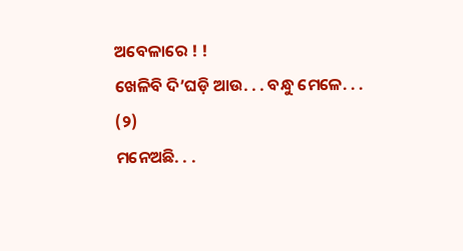ଅବେଳାରେ ! !
ଖେଳିବି ଦି’ଘଡ଼ି ଆଉ. . . ବନ୍ଧୁ ମେଳେ. . . (୨)
ମନେଅଛି. . .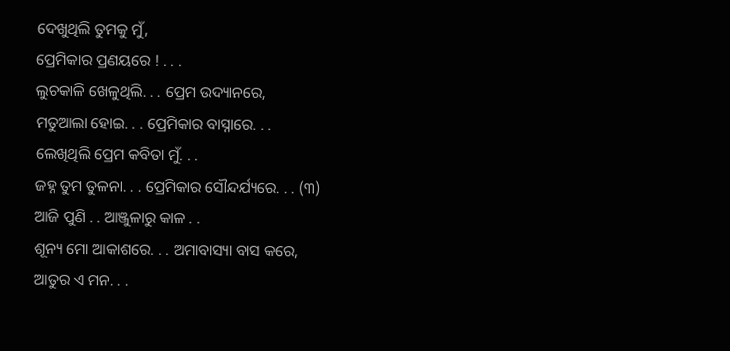ଦେଖୁଥିଲି ତୁମକୁ ମୁଁ,
ପ୍ରେମିକାର ପ୍ରଣୟରେ ! . . .
ଲୁଚକାଳି ଖେଳୁଥିଲି. . . ପ୍ରେମ ଉଦ୍ୟାନରେ,
ମତୁଆଲା ହୋଇ. . . ପ୍ରେମିକାର ବାସ୍ନାରେ. . .
ଲେଖିଥିଲି ପ୍ରେମ କବିତା ମୁଁ. . .
ଜହ୍ନ ତୁମ ତୁଳନା. . . ପ୍ରେମିକାର ସୌନ୍ଦର୍ଯ୍ୟରେ. . . (୩)
ଆଜି ପୁଣି . . ଆଞ୍ଜୁଳାରୁ କାଳ . .
ଶୂନ୍ୟ ମୋ ଆକାଶରେ. . . ଅମାବାସ୍ୟା ବାସ କରେ,
ଆତୁର ଏ ମନ. . .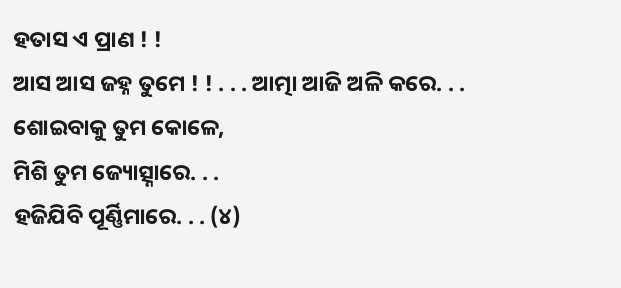ହତାସ ଏ ପ୍ରାଣ ! !
ଆସ ଆସ ଜହ୍ନ ତୁମେ ! ! . . . ଆତ୍ମା ଆଜି ଅଳି କରେ. . .
ଶୋଇବାକୁ ତୁମ କୋଳେ,
ମିଶି ତୁମ ଜ୍ୟୋତ୍ସ୍ନାରେ. . .
ହଜିଯିବି ପୂର୍ଣ୍ଣିମାରେ. . . (୪)